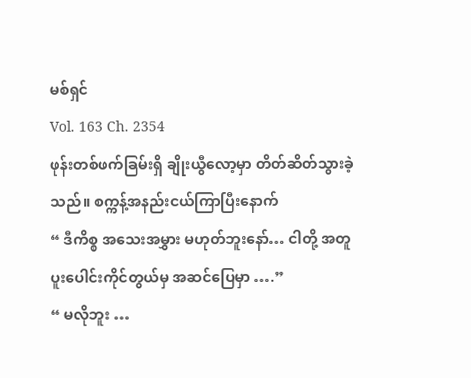မစ်ရှင်
Vol. 163 Ch. 2354
ဖုန်းတစ်ဖက်ခြမ်းရှိ ချိုးယွီလော့မှာ တိတ်ဆိတ်သွားခဲ့သည်။ စက္ကန့်အနည်းငယ်ကြာပြီးနောက်
“ ဒီကိစ္စ အသေးအမွှား မဟုတ်ဘူးနော်… ငါတို့ အတူ ပူးပေါင်းကိုင်တွယ်မှ အဆင်ပြေမှာ ….”
“ မလိုဘူး …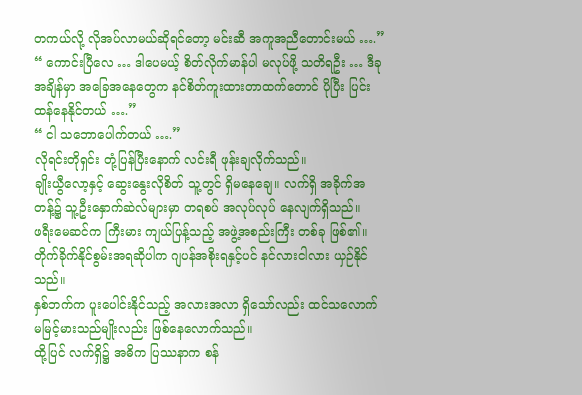တကယ်လို့ လိုအပ်လာမယ်ဆိုရင်တော့ မင်းဆီ အကူအညီတောင်းမယ် ….”
“ ကောင်းပြီလေ … ဒါပေမယ့် စိတ်လိုက်မာန်ပါ မလုပ်ဖို့ သတိရဦး … ဒီခု အချိန်မှာ အခြေအနေတွေက နင်စိတ်ကူးထားတာထက်တောင် ပိုပြီး ပြင်းထန်နေနိုင်တယ် ….”
“ ငါ သဘောပေါက်တယ် ….”
လိုရင်းတိုရှင်း တုံ့ပြန်ပြီးနောက် လင်းရီ ဖုန်းချလိုက်သည်။
ချိုးယွီလော့နှင့် ဆွေးနွေးလိုစိတ် သူ့တွင် ရှိမနေချေ။ လက်ရှိ အခိုက်အတန့်၌ သူ့ဦးနှောက်ဆဲလ်များမှာ တရစပ် အလုပ်လုပ် နေလျက်ရှိသည်။
ဖရီးမေဆင်က ကြီးမား ကျယ်ပြန့်သည့် အဖွဲ့အစည်းကြီး တစ်ခု ဖြစ်၏။ တိုက်ခိုက်နိုင်စွမ်းအရဆိုပါက ဂျပန်အစိုးရနှင့်ပင် နင်လားငါလား ယှဉ်နိုင်သည်။
နှစ်ဘက်က ပူးပေါင်းနိုင်သည့် အလားအလာ ရှိသော်လည်း ထင်သလောက် မမြင့်မားသည်မျိုးလည်း ဖြစ်နေလောက်သည်။
ထို့ပြင် လက်ရှိ၌ အဓိက ပြဿနာက စန်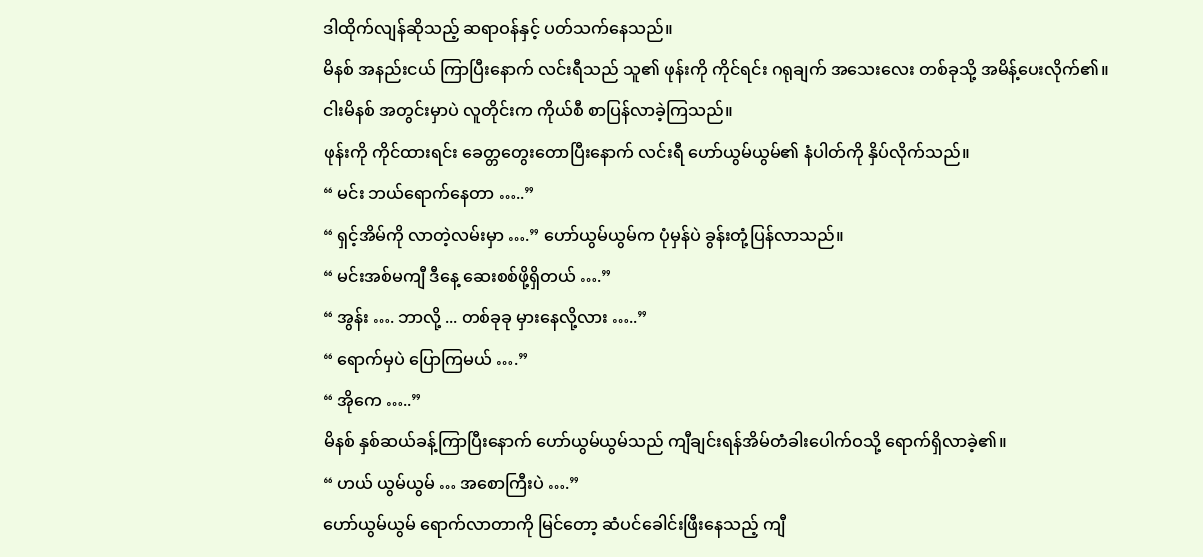ဒါထိုက်လျန်ဆိုသည့် ဆရာဝန်နှင့် ပတ်သက်နေသည်။
မိနစ် အနည်းငယ် ကြာပြီးနောက် လင်းရီသည် သူ၏ ဖုန်းကို ကိုင်ရင်း ဂရုချက် အသေးလေး တစ်ခုသို့ အမိန့်ပေးလိုက်၏။
ငါးမိနစ် အတွင်းမှာပဲ လူတိုင်းက ကိုယ်စီ စာပြန်လာခဲ့ကြသည်။
ဖုန်းကို ကိုင်ထားရင်း ခေတ္တတွေးတောပြီးနောက် လင်းရီ ဟော်ယွမ်ယွမ်၏ နံပါတ်ကို နှိပ်လိုက်သည်။
“ မင်း ဘယ်ရောက်နေတာ …..”
“ ရှင့်အိမ်ကို လာတဲ့လမ်းမှာ ….” ဟော်ယွမ်ယွမ်က ပုံမှန်ပဲ ခွန်းတုံ့ပြန်လာသည်။
“ မင်းအစ်မကျီ ဒီနေ့ ဆေးစစ်ဖို့ရှိတယ် ….”
“ အွန်း …. ဘာလို့ ... တစ်ခုခု မှားနေလို့လား …..”
“ ရောက်မှပဲ ပြောကြမယ် ….”
“ အိုကေ …..”
မိနစ် နှစ်ဆယ်ခန့်ကြာပြီးနောက် ဟော်ယွမ်ယွမ်သည် ကျီချင်းရန်အိမ်တံခါးပေါက်ဝသို့ ရောက်ရှိလာခဲ့၏။
“ ဟယ် ယွမ်ယွမ် … အစောကြီးပဲ ….”
ဟော်ယွမ်ယွမ် ရောက်လာတာကို မြင်တော့ ဆံပင်ခေါင်းဖြီးနေသည့် ကျီ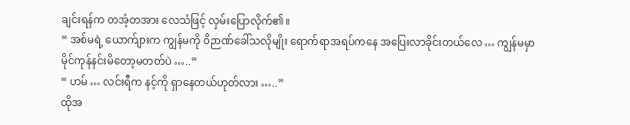ချင်းရန်က တအံ့တအား လေသံဖြင့် လှမ်းပြောလိုက်၏။
“ အစ်မရဲ့ ယောက်ျားက ကျွန်မကို ဝိဉာဏ်ခေါ်သလိုမျိုး ရောက်ရာအရပ်ကနေ အပြေးလာခိုင်းတယ်လေ … ကျွန်မမှာ မိုင်ကုန်နင်းမိတော့မတတ်ပဲ …..”
“ ဟမ် … လင်းရီက နင့်ကို ရှာနေတယ်ဟုတ်လား …..”
ထိုအ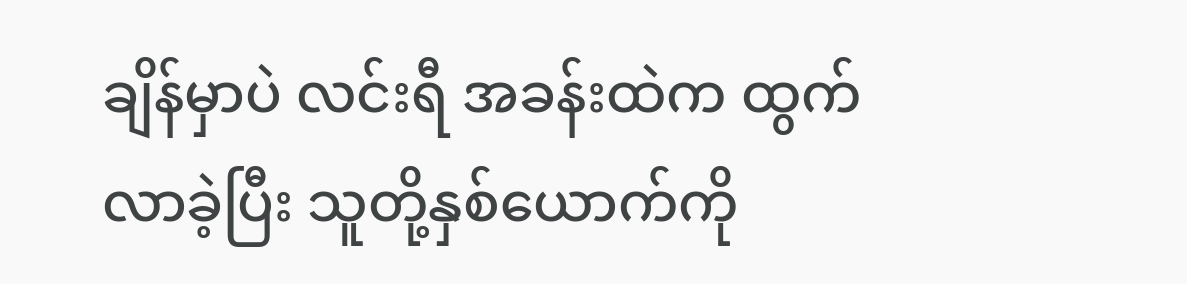ချိန်မှာပဲ လင်းရီ အခန်းထဲက ထွက်လာခဲ့ပြီး သူတို့နှစ်ယောက်ကို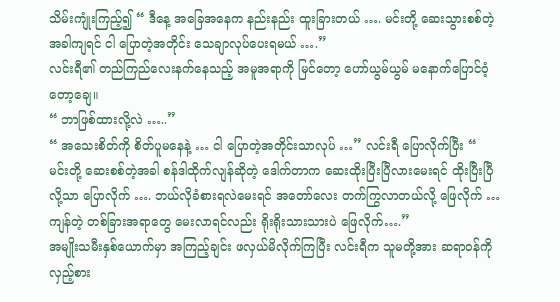သိမ်းကျုံးကြည့်၍ “ ဒီနေ့ အခြေအနေက နည်းနည်း ထူးခြားတယ် …. မင်းတို့ ဆေးသွားစစ်တဲ့အခါကျရင် ငါ ပြောတဲ့အတိုင်း သေချာလုပ်ပေးရမယ် ….”
လင်းရီ၏ တည်ကြည်လေးနက်နေသည့် အမူအရာကို မြင်တော့ ဟော်ယွမ်ယွမ် မနောက်ပြောင်ဝံ့တော့ချေ။
“ ဘာဖြစ်ထားလို့လဲ …..”
“ အသေးစိတ်ကို စိတ်ပူမနေနဲ့ … ငါ ပြောတဲ့အတိုင်းသာလုပ် …” လင်းရီ ပြောလိုက်ပြီး “ မင်းတို့ ဆေးစစ်တဲ့အခါ စန်ဒါထိုက်လျန်ဆိုတဲ့ ဒေါက်တာက ဆေးထိုးပြီးပြီလားမေးရင် ထိုးပြီးပြီလို့သာ ပြောလိုက် …. ဘယ်လိုခံစားရလဲမေးရင် အတော်လေး တက်ကြွလာတယ်လို့ ဖြေလိုက် … ကျန်တဲ့ တစ်ခြားအရာတွေ မေးလာရင်လည်း ရိုးရိုးသားသားပဲ ဖြေလိုက်….”
အမျိုးသမီးနှစ်ယောက်မှာ အကြည့်ချင်း ဖလှယ်မိလိုက်ကြပြီး လင်းရီက သူမတို့အား ဆရာဝန်ကို လှည့်စား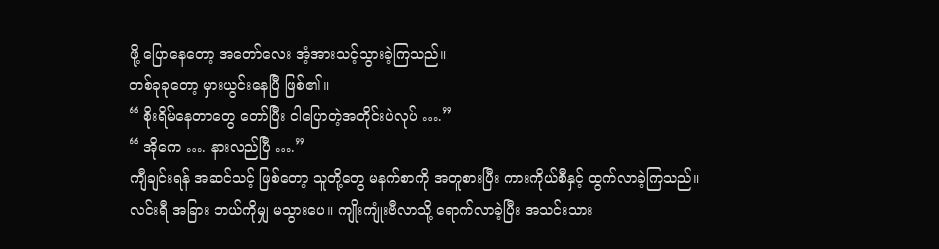ဖို့ ပြောနေတော့ အတော်လေး အံ့အားသင့်သွားခဲ့ကြသည်။
တစ်ခုခုတော့ မှားယွင်းနေပြီ ဖြစ်၏။
“ စိုးရိမ်နေတာတွေ တော်ပြီး ငါပြောတဲ့အတိုင်းပဲလုပ် ….”
“ အိုကေ …. နားလည်ပြီ ….”
ကျီချင်းရန် အဆင်သင့် ဖြစ်တော့ သူတို့တွေ မနက်စာကို အတူစားပြီး ကားကိုယ်စီနှင့် ထွက်လာခဲ့ကြသည်။
လင်းရီ အခြား ဘယ်ကိုမျှ မသွားပေ။ ကျိုးကျုံးဗီလာသို့ ရောက်လာခဲ့ပြီး အသင်းသား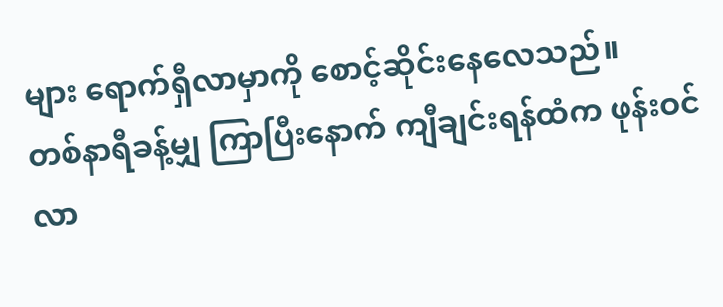များ ရောက်ရှီလာမှာကို စောင့်ဆိုင်းနေလေသည်။
တစ်နာရီခန့်မျှ ကြာပြီးနောက် ကျီချင်းရန်ထံက ဖုန်းဝင်လာ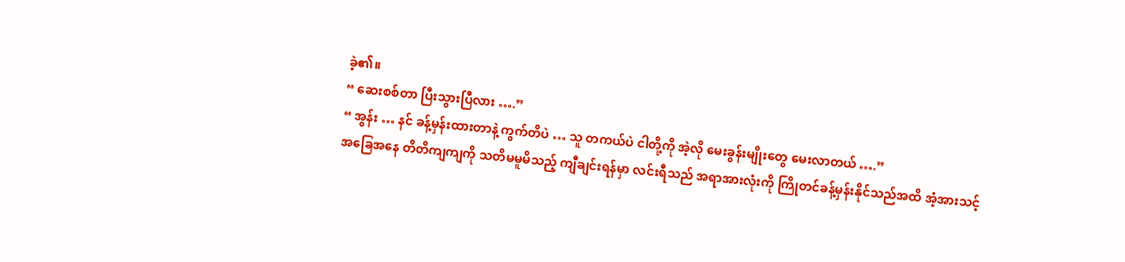ခဲ့၏။
“ ဆေးစစ်တာ ပြီးသွားပြီလား ….”
“ အွန်း … နင် ခန့်မှန်းထားတာနဲ့ ကွက်တိပဲ … သူ တကယ်ပဲ ငါတို့ကို အဲ့လို မေးခွန်းမျိုးတွေ မေးလာတယ် ….”
အခြေအနေ တိတိကျကျကို သတိမမူမိသည့် ကျီချင်းရန်မှာ လင်းရီသည် အရာအားလုံးကို ကြိုတင်ခန့်မှန်းနိုင်သည်အထိ အံ့အားသင့်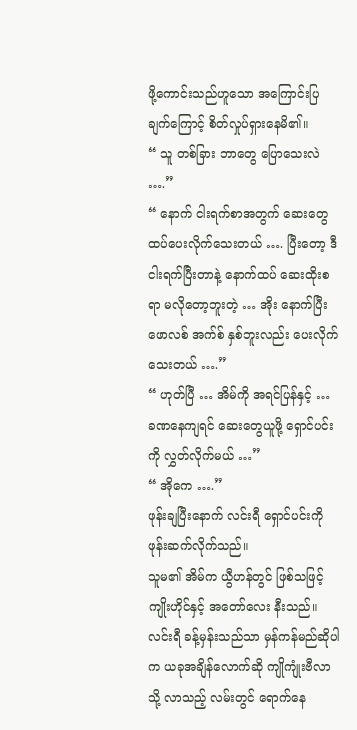ဖို့ကောင်းသည်ဟူသော အကြောင်းပြချက်ကြောင့် စိတ်လှုပ်ရှားနေမိ၏။
“ သူ တစ်ခြား ဘာတွေ ပြောသေးလဲ ….”
“ နောက် ငါးရက်စာအတွက် ဆေးတွေ ထပ်ပေးလိုက်သေးတယ် …. ပြီးတော့ ဒီ ငါးရက်ပြီးတာနဲ့ နောက်ထပ် ဆေးထိုးစရာ မလိုတော့ဘူးတဲ့ … အိုး နောက်ပြီး ဖောလစ် အက်စ် နှစ်ဘူးလည်း ပေးလိုက်သေးတယ် ….”
“ ဟုတ်ပြီ … အိမ်ကို အရင်ပြန်နှင့် … ခဏနေကျရင် ဆေးတွေယူဖို့ ရှောင်ပင်းကို လွှတ်လိုက်မယ် …”
“ အိုကေ ….”
ဖုန်းချပြီးနောက် လင်းရီ ရှောင်ပင်းကို ဖုန်းဆက်လိုက်သည်။
သူမ၏ အိမ်က ယွီဟန်တွင် ဖြစ်သဖြင့် ကျိုးဟိုင်နှင့် အတော်လေး နီးသည်။ လင်းရီ ခန့်မှန်းသည်သာ မှန်ကန်မည်ဆိုပါက ယခုအချိန်လောက်ဆို ကျိုကျုံးဗီလာသို့ လာသည့် လမ်းတွင် ရောက်နေ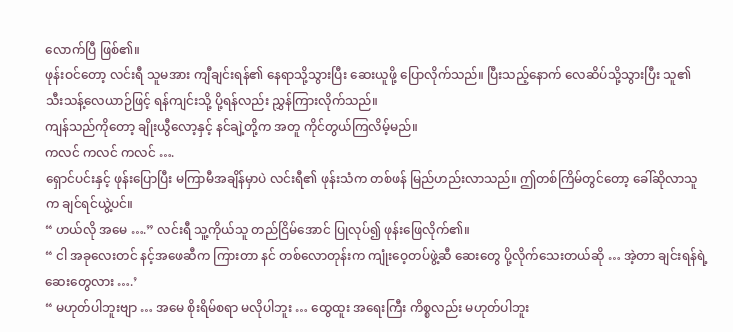လောက်ပြီ ဖြစ်၏။
ဖုန်းဝင်တော့ လင်းရီ သူမအား ကျီချင်းရန်၏ နေရာသို့သွားပြီး ဆေးယူဖို့ ပြောလိုက်သည်။ ပြီးသည့်နောက် လေဆိပ်သို့သွားပြီး သူ၏ သီးသန့်လေယာဉ်ဖြင့် ရန်ကျင်းသို့ ပို့ရန်လည်း ညွှန်ကြားလိုက်သည်။
ကျန်သည်ကိုတော့ ချိုးယွီလော့နှင့် နင်ချဲ့တို့က အတူ ကိုင်တွယ်ကြလိမ့်မည်။
ကလင် ကလင် ကလင် ….
ရှောင်ပင်းနှင့် ဖုန်းပြောပြီး မကြာမီအချိန်မှာပဲ လင်းရီ၏ ဖုန်းသံက တစ်ဖန် မြည်ဟည်းလာသည်။ ဤတစ်ကြိမ်တွင်တော့ ခေါ်ဆိုလာသူက ချင်ရင်ယွဲ့ပင်။
“ ဟယ်လို အမေ ….” လင်းရီ သူ့ကိုယ်သူ တည်ငြိမ်အောင် ပြုလုပ်၍ ဖုန်းဖြေလိုက်၏။
“ ငါ အခုလေးတင် နင့်အဖေဆီက ကြားတာ နင် တစ်လောတုန်းက ကျုံးဝေ့တပ်ဖွဲ့ဆီ ဆေးတွေ ပို့လိုက်သေးတယ်ဆို … အဲ့တာ ချင်းရန်ရဲ့ ဆေးတွေလား ….’
“ မဟုတ်ပါဘူးဗျာ … အမေ စိုးရိမ်စရာ မလိုပါဘူး … ထွေထူး အရေးကြီး ကိစ္စလည်း မဟုတ်ပါဘူး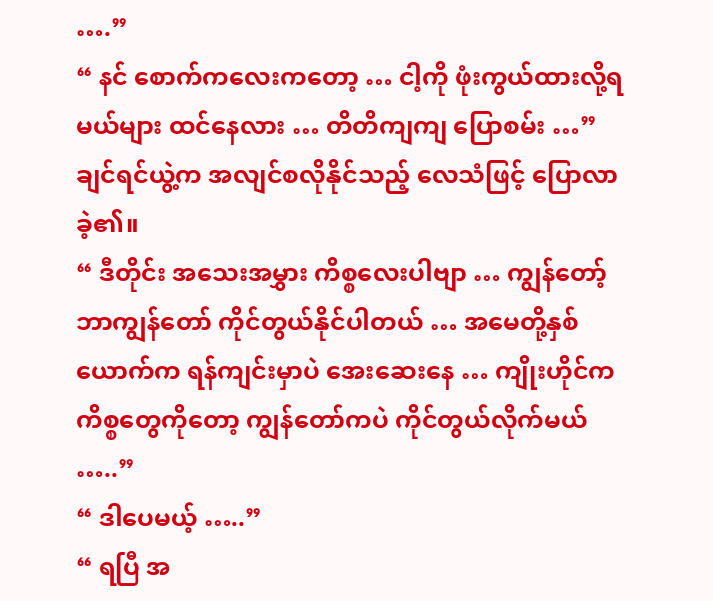….”
“ နင် စောက်ကလေးကတော့ … ငါ့ကို ဖုံးကွယ်ထားလို့ရမယ်များ ထင်နေလား … တိတိကျကျ ပြောစမ်း …” ချင်ရင်ယွဲ့က အလျင်စလိုနိုင်သည့် လေသံဖြင့် ပြောလာခဲ့၏။
“ ဒီတိုင်း အသေးအမွှား ကိစ္စလေးပါဗျာ … ကျွန်တော့်ဘာကျွန်တော် ကိုင်တွယ်နိုင်ပါတယ် … အမေတို့နှစ်ယောက်က ရန်ကျင်းမှာပဲ အေးဆေးနေ … ကျိုးဟိုင်က ကိစ္စတွေကိုတော့ ကျွန်တော်ကပဲ ကိုင်တွယ်လိုက်မယ် …..”
“ ဒါပေမယ့် …..”
“ ရပြီ အ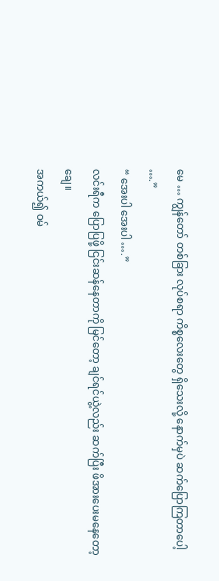မေ … ကျွန်တော် တစ်ခြား လုပ်စရာ ကိစ္စလေးတွေ ရှိသေးလို့ နောက်မှပဲ ဆက်ပြောကြတာပေါ့ ….”
“ အေးပါ အေးပါ ….”
လင်းရီက ပြောပြဖို့ ငြင်းဆန်နေတာကို မြင်တော့ ချင်ရင်ယွဲ့လည်း ဆက်ပြီး ဖိအားပေးမနေတော့ချေ။
အကယ်၍ ဝမ်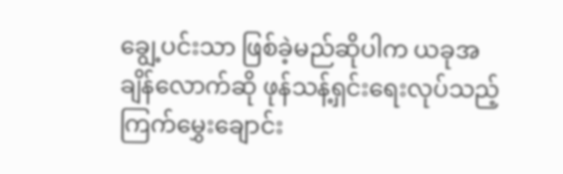ချွေ့ပင်းသာ ဖြစ်ခဲ့မည်ဆိုပါက ယခုအချိန်လောက်ဆို ဖုန်သန့်ရှင်းရေးလုပ်သည့် ကြက်မွှေးချောင်း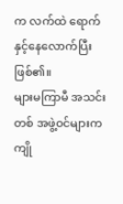က လက်ထဲ ရောက်နှင့်နေလောက်ပြီး ဖြစ်၏။
များမကြာမီ အသင်းတစ် အဖွဲ့ဝင်များက ကျို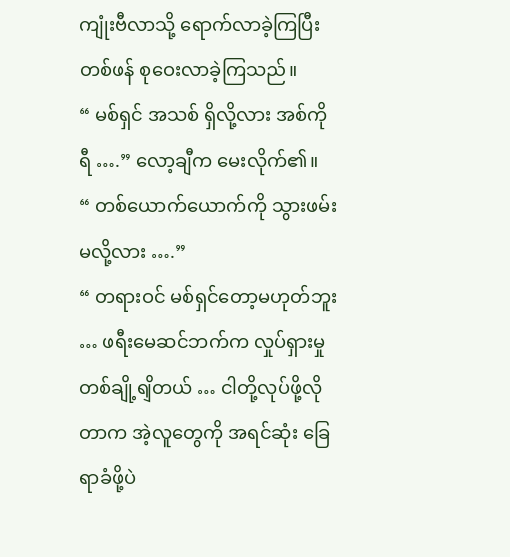ကျုံးဗီလာသို့ ရောက်လာခဲ့ကြပြီး တစ်ဖန် စုဝေးလာခဲ့ကြသည်။
“ မစ်ရှင် အသစ် ရှိလို့လား အစ်ကိုရီ ….” လော့ချီက မေးလိုက်၏။
“ တစ်ယောက်ယောက်ကို သွားဖမ်းမလို့လား ….”
“ တရားဝင် မစ်ရှင်တော့မဟုတ်ဘူး … ဖရီးမေဆင်ဘက်က လှုပ်ရှားမှုတစ်ချို့ရျိတယ် … ငါတို့လုပ်ဖို့လိုတာက အဲ့လူတွေကို အရင်ဆုံး ခြေရာခံဖို့ပဲ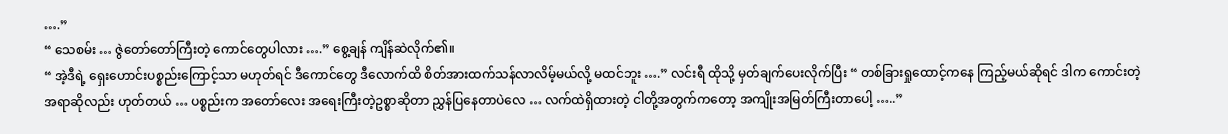….”
“ သေစမ်း … ဇွဲတော်တော်ကြီးတဲ့ ကောင်တွေပါလား ….” စွေ့ချန် ကျိန်ဆဲလိုက်၏။
“ အဲ့ဒီရဲ့ ရှေးဟောင်းပစ္စည်းကြောင့်သာ မဟုတ်ရင် ဒီကောင်တွေ ဒီလောက်ထိ စိတ်အားထက်သန်လာလိမ့်မယ်လို့ မထင်ဘူး ….” လင်းရီ ထိုသို့ မှတ်ချက်ပေးလိုက်ပြီး “ တစ်ခြားရှုထောင့်ကနေ ကြည့်မယ်ဆိုရင် ဒါက ကောင်းတဲ့အရာဆိုလည်း ဟုတ်တယ် … ပစ္စည်းက အတော်လေး အရေးကြီးတဲ့ဥစ္စာဆိုတာ ညွှန်ပြနေတာပဲလေ … လက်ထဲရှိထားတဲ့ ငါတို့အတွက်ကတော့ အကျိုးအမြတ်ကြီးတာပေါ့ …..”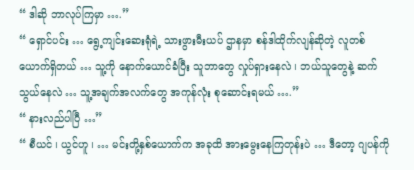“ ဒါဆို ဘာလုပ်ကြမှာ ….”
“ ရှောင်ပင်း … ရွေ့ကျင်းဆေးရုံရဲ့ သားဖွားမီးယပ် ဌာနမှာ စန်ဒါထိုက်လျန်ဆိုတဲ့ လူတစ်ယောက်ရှိတယ် … သူ့ကို နောက်ယောင်ခံပြီး သူဘာတွေ လှုပ်ရှားနေလဲ ၊ ဘယ်သူတွေနဲ့ ဆက်သွယ်နေလဲ … သူ့အချက်အလက်တွေ အကုန်လုံး စုဆောင်းရမယ် ….”
“ နားလည်ပါပြီ …”
“ စီယင် ၊ ယွင်ဟူ ၊ … မင်းတို့နှစ်ယောက်က အခုထိ အားမွေးနေကြတုန်းပဲ … ဒီတော့ ဂျပန်ကို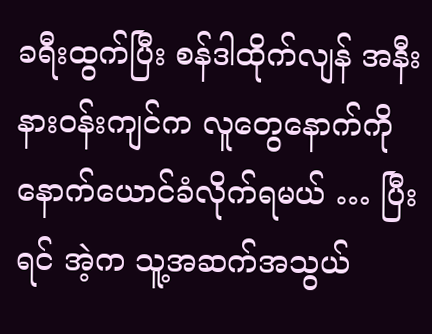ခရီးထွက်ပြီး စန်ဒါထိုက်လျန် အနီးနားဝန်းကျင်က လူတွေနောက်ကို နောက်ယောင်ခံလိုက်ရမယ် … ပြီးရင် အဲ့က သူ့အဆက်အသွယ်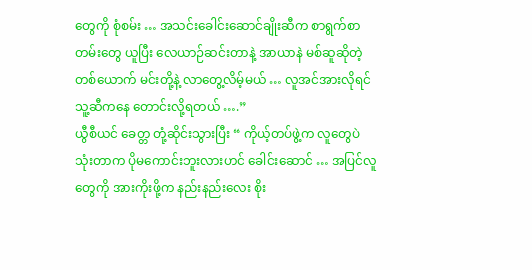တွေကို စုံစမ်း … အသင်းခေါင်းဆောင်ချိုးဆီက စာရွက်စာတမ်းတွေ ယူပြီး လေယာဉ်ဆင်းတာနဲ့ အာယာနဲ မစ်ဆူဆိုတဲ့ တစ်ယောက် မင်းတို့နဲ့ လာတွေ့လိမ့်မယ် … လူအင်အားလိုရင် သူ့ဆီကနေ တောင်းလို့ရတယ် ….”
ယွီစီယင် ခေတ္တ တုံ့ဆိုင်းသွားပြီး “ ကိုယ့်တပ်ဖွဲ့က လူတွေပဲ သုံးတာက ပိုမကောင်းဘူးလားဟင် ခေါင်းဆောင် … အပြင်လူတွေကို အားကိုးဖို့က နည်းနည်းလေး စိုး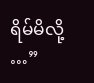ရိမ်မိလို့ …”